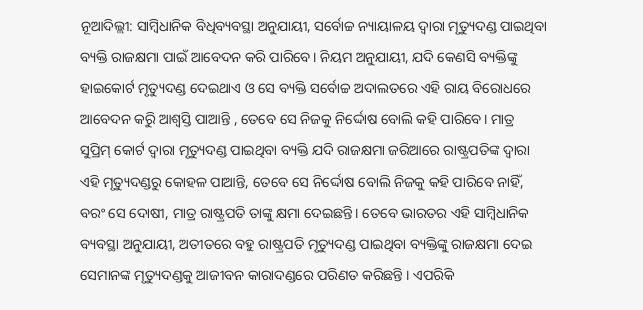ନୂଆଦିଲ୍ଲୀ: ସାମ୍ବିଧାନିକ ବିଧିବ୍ୟବସ୍ଥା ଅନୁଯାୟୀ, ସର୍ବୋଚ୍ଚ ନ୍ୟାୟାଳୟ ଦ୍ୱାରା ମୃତ୍ୟୁଦଣ୍ଡ ପାଇଥିବା ବ୍ୟକ୍ତି ରାଜକ୍ଷମା ପାଇଁ ଆବେଦନ କରି ପାରିବେ। ନିୟମ ଅନୁଯାୟୀ, ଯଦି କେଣସି ବ୍ୟକ୍ତିଙ୍କୁ ହାଇକୋର୍ଟ ମୃତ୍ୟୁଦଣ୍ଡ ଦେଇଥାଏ ଓ ସେ ବ୍ୟକ୍ତି ସର୍ବୋଚ୍ଚ ଅଦାଲତରେ ଏହି ରାୟ ବିରୋଧରେ ଆବେଦନ କରିୁ ଆଶ୍ୱସ୍ତି ପାଆନ୍ତି , ତେବେ ସେ ନିଜକୁ ନିର୍ଦ୍ଦୋଷ ବୋଲି କହି ପାରିବେ। ମାତ୍ର ସୁପ୍ରିମ୍ କୋର୍ଟ ଦ୍ୱାରା ମୃତ୍ୟୁଦଣ୍ଡ ପାଇଥିବା ବ୍ୟକ୍ତି ଯଦି ରାଜକ୍ଷମା ଜରିଆରେ ରାଷ୍ଟ୍ରପତିଙ୍କ ଦ୍ୱାରା ଏହି ମୃତ୍ୟୁଦଣ୍ଡରୁ କୋହଳ ପାଆନ୍ତି, ତେବେ ସେ ନିର୍ଦ୍ଦୋଷ ବୋଲି ନିଜକୁ କହି ପାରିବେ ନାହିଁ, ବରଂ ସେ ଦୋଷୀ, ମାତ୍ର ରାଷ୍ଟ୍ରପତି ତାଙ୍କୁ କ୍ଷମା ଦେଇଛନ୍ତି। ତେବେ ଭାରତର ଏହି ସାମ୍ବିଧାନିକ ବ୍ୟବସ୍ଥା ଅନୁଯାୟୀ, ଅତୀତରେ ବହୁ ରାଷ୍ଟ୍ରପତି ମୃତ୍ୟୁଦଣ୍ଡ ପାଇଥିବା ବ୍ୟକ୍ତିଙ୍କୁ ରାଜକ୍ଷମା ଦେଇ ସେମାନଙ୍କ ମୃତ୍ୟୁଦଣ୍ଡକୁ ଆଜୀବନ କାରାଦଣ୍ଡରେ ପରିଣତ କରିଛନ୍ତି । ଏପରିକି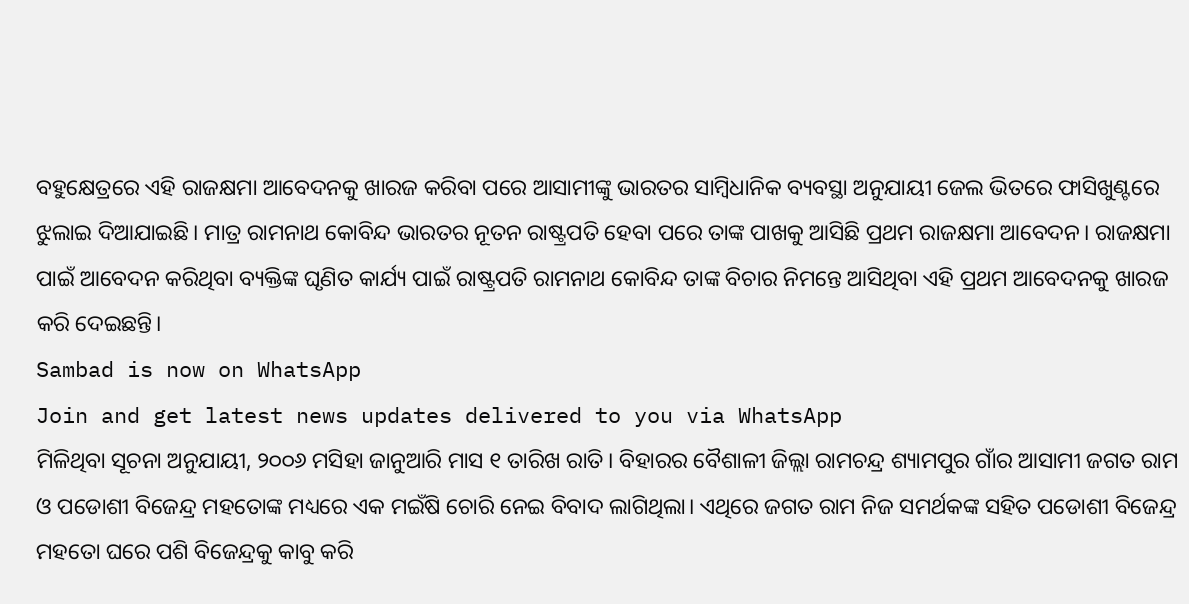ବହୁକ୍ଷେତ୍ରରେ ଏହି ରାଜକ୍ଷମା ଆବେଦନକୁ ଖାରଜ କରିବା ପରେ ଆସାମୀଙ୍କୁ ଭାରତର ସାମ୍ବିଧାନିକ ବ୍ୟବସ୍ଥା ଅନୁଯାୟୀ ଜେଲ ଭିତରେ ଫାସିଖୁଣ୍ଟରେ ଝୁଲାଇ ଦିଆଯାଇଛି। ମାତ୍ର ରାମନାଥ କୋବିନ୍ଦ ଭାରତର ନୂତନ ରାଷ୍ଟ୍ରପତି ହେବା ପରେ ତାଙ୍କ ପାଖକୁ ଆସିଛି ପ୍ରଥମ ରାଜକ୍ଷମା ଆବେଦନ। ରାଜକ୍ଷମା ପାଇଁ ଆବେଦନ କରିଥିବା ବ୍ୟକ୍ତିଙ୍କ ଘୃଣିତ କାର୍ଯ୍ୟ ପାଇଁ ରାଷ୍ଟ୍ରପତି ରାମନାଥ କୋବିନ୍ଦ ତାଙ୍କ ବିଚାର ନିମନ୍ତେ ଆସିଥିବା ଏହି ପ୍ରଥମ ଆବେଦନକୁ ଖାରଜ କରି ଦେଇଛନ୍ତି।
Sambad is now on WhatsApp
Join and get latest news updates delivered to you via WhatsApp
ମିଳିଥିବା ସୂଚନା ଅନୁଯାୟୀ, ୨୦୦୬ ମସିହା ଜାନୁଆରି ମାସ ୧ ତାରିଖ ରାତି। ବିହାରର ବୈଶାଳୀ ଜିଲ୍ଲା ରାମଚନ୍ଦ୍ର ଶ୍ୟାମପୁର ଗାଁର ଆସାମୀ ଜଗତ ରାମ ଓ ପଡୋଶୀ ବିଜେନ୍ଦ୍ର ମହତୋଙ୍କ ମଧ୍ୟରେ ଏକ ମଇଁଷି ଚୋରି ନେଇ ବିବାଦ ଲାଗିଥିଲା। ଏଥିରେ ଜଗତ ରାମ ନିଜ ସମର୍ଥକଙ୍କ ସହିତ ପଡୋଶୀ ବିଜେନ୍ଦ୍ର ମହତୋ ଘରେ ପଶି ବିଜେନ୍ଦ୍ରକୁ କାବୁ କରି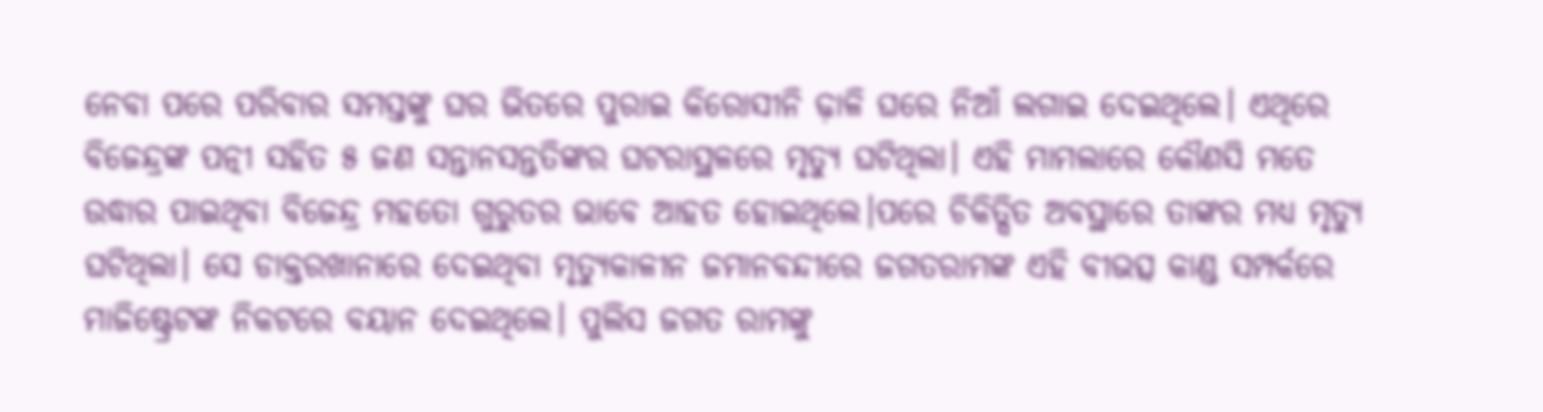ନେବା ପରେ ପରିବାର ସମସ୍ତଙ୍କୁ ଘର ଭିତରେ ପୁରାଇ କିରୋସୀନି ଢ଼ାଳି ଘରେ ନିଆଁ ଲଗାଇ ଦେଇଥିଲେ। ଏଥିରେ ବିଜେନ୍ଦ୍ରଙ୍କ ପତ୍ନୀ ସହିତ ୫ ଜଣ ସନ୍ତାନସନ୍ତତିଙ୍କର ଘଟରାସ୍ଥଳରେ ମୃତ୍ୟୁ ଘଟିଥିଲା। ଏହି ମାମଲାରେ କୌଣସି ମତେ ଉଦ୍ଧାର ପାଇଥିବା ବିଜେନ୍ଦ୍ର ମହତୋ ଗୁରୁତର ଭାବେ ଆହତ ହୋଇଥିଲେ।ପରେ ଚିକିତ୍ସିତ ଅବସ୍ଥାରେ ତାଙ୍କର ମଧ୍ୟ ମୃତ୍ୟୁ ଘଟିଥିଲା। ସେ ଡାକ୍ତରଖାନାରେ ଦେଇଥିବା ମୃତ୍ୟୁକାଳୀନ ଜମାନବନ୍ଦୀରେ ଜଗତରାମଙ୍କ ଏହି ବୀଭତ୍ସ କାଣ୍ଡ ସମ୍ପର୍କରେ ମାଜିଷ୍ଟ୍ରେଟଙ୍କ ନିକଟରେ ବୟାନ ଦେଇଥିଲେ। ପୁଲିସ ଜଗତ ରାମଙ୍କୁ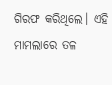ଗିରଫ କରିଥିଲେ। ଏହି ମାମଲାରେ ତଳ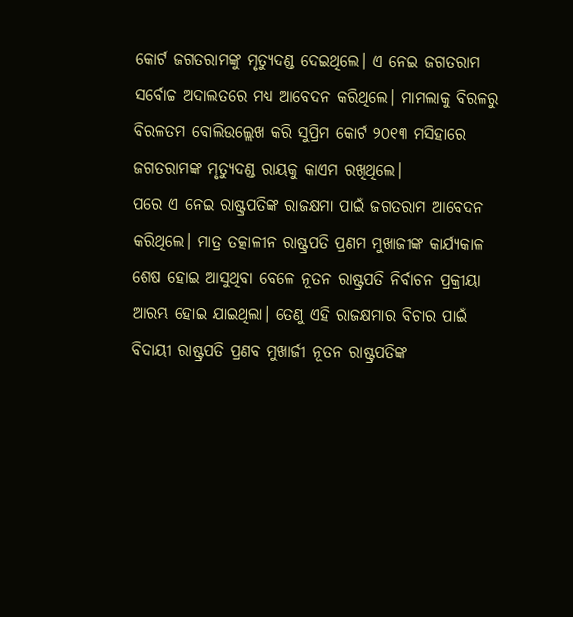କୋର୍ଟ ଜଗତରାମଙ୍କୁ ମୃତ୍ୟୁଦଣ୍ଡ ଦେଇଥିଲେ। ଏ ନେଇ ଜଗତରାମ ସର୍ବୋଚ୍ଚ ଅଦାଲତରେ ମଧ୍ୟ ଆବେଦନ କରିଥିଲେ। ମାମଲାକୁ ବିରଳରୁ ବିରଳତମ ବୋଲିଉଲ୍ଲେଖ କରି ସୁପ୍ରିମ କୋର୍ଟ ୨୦୧୩ ମସିହାରେ ଜଗତରାମଙ୍କ ମୃତ୍ୟୁଦଣ୍ଡ ରାୟକୁ କାଏମ ରଖିଥିଲେ।
ପରେ ଏ ନେଇ ରାଷ୍ଟ୍ରପତିଙ୍କ ରାଜକ୍ଷମା ପାଇଁ ଜଗତରାମ ଆବେଦନ କରିଥିଲେ। ମାତ୍ର ତତ୍କାଳୀନ ରାଷ୍ଟ୍ରପତି ପ୍ରଣମ ମୁଖାଜୀଙ୍କ କାର୍ଯ୍ୟକାଳ ଶେଷ ହୋଇ ଆସୁଥିବା ବେଳେ ନୂତନ ରାଷ୍ଟ୍ରପତି ନିର୍ବାଚନ ପ୍ରକ୍ରୀୟା ଆରମ୍ଭ ହୋଇ ଯାଇଥିଲା। ତେଣୁ ଏହି ରାଜକ୍ଷମାର ବିଚାର ପାଇଁ ବିଦାୟୀ ରାଷ୍ଟ୍ରପତି ପ୍ରଣବ ମୁଖାର୍ଜୀ ନୂତନ ରାଷ୍ଟ୍ରପତିଙ୍କ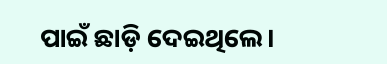ପାଇଁ ଛାଡ଼ି ଦେଇଥିଲେ।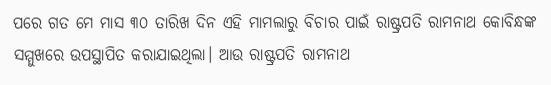ପରେ ଗତ ମେ ମାସ ୩୦ ତାରିଖ ଦିନ ଏହି ମାମଲାରୁ ବିଚାର ପାଇଁ ରାଷ୍ଟ୍ରପତି ରାମନାଥ କୋବିନ୍ଧଙ୍କ ସମ୍ମୁଖରେ ଉପସ୍ଥାପିତ କରାଯାଇଥିଲା। ଆଉ ରାଷ୍ଟ୍ରପତି ରାମନାଥ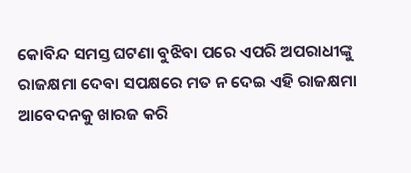କୋବିନ୍ଦ ସମସ୍ତ ଘଟଣା ବୁଝିବା ପରେ ଏପରି ଅପରାଧୀଙ୍କୁ ରାଜକ୍ଷମା ଦେବା ସପକ୍ଷରେ ମତ ନ ଦେଇ ଏହି ରାଜକ୍ଷମା ଆବେଦନକୁ ଖାରଜ କରି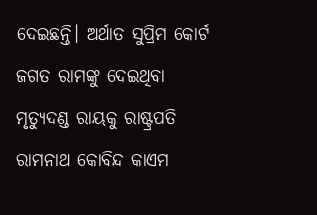ଦେଇଛନ୍ତି। ଅର୍ଥାତ ସୁପ୍ରିମ କୋର୍ଟ ଜଗତ ରାମଙ୍କୁ ଦେଇଥିବା ମୃତ୍ୟୁଦଣ୍ଡ ରାୟକୁ ରାଷ୍ଟ୍ରପତି ରାମନାଥ କୋବିନ୍ଦ କାଏମ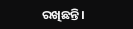ରଖିଛନ୍ତି।